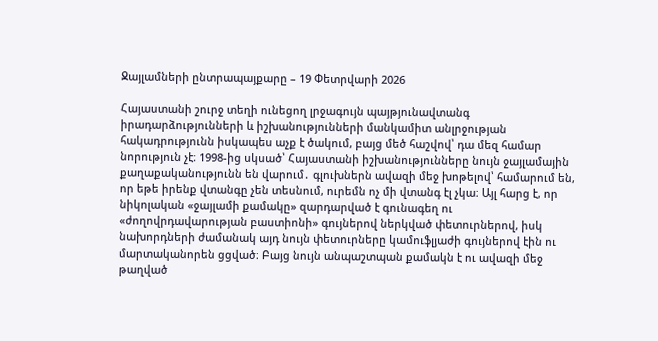Ջայլամների ընտրապայքարը – 19 Փետրվարի 2026

Հայաստանի շուրջ տեղի ունեցող լրջագույն պայթյունավտանգ իրադարձությունների և իշխանությունների մանկամիտ անլրջության հակադրությունն իսկապես աչք է ծակում, բայց մեծ հաշվով՝ դա մեզ համար նորություն չէ։ 1998-ից սկսած՝ Հայաստանի իշխանությունները նույն ջայլամային քաղաքականությունն են վարում․ գլուխներն ավազի մեջ խոթելով՝ համարում են, որ եթե իրենք վտանգը չեն տեսնում, ուրեմն ոչ մի վտանգ էլ չկա։ Այլ հարց է, որ նիկոլական «ջայլամի քամակը» զարդարված է գունագեղ ու «ժողովրդավարության բաստիոնի» գույներով ներկված փետուրներով, իսկ նախորդների ժամանակ այդ նույն փետուրները կամուֆլյաժի գույներով էին ու մարտականորեն ցցված։ Բայց նույն անպաշտպան քամակն է ու ավազի մեջ թաղված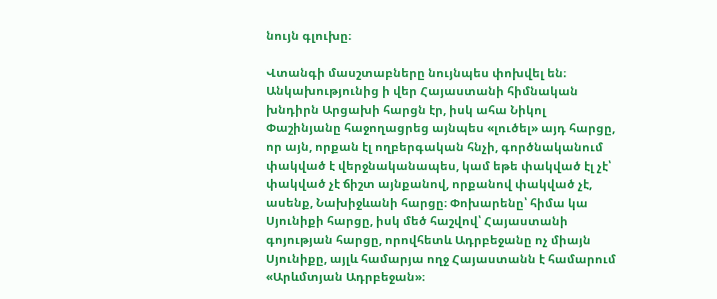նույն գլուխը։

Վտանգի մասշտաբները նույնպես փոխվել են։ Անկախությունից ի վեր Հայաստանի հիմնական խնդիրն Արցախի հարցն էր, իսկ ահա Նիկոլ Փաշինյանը հաջողացրեց այնպես «լուծել» այդ հարցը, որ այն, որքան էլ ողբերգական հնչի, գործնականում փակված է վերջնականապես, կամ եթե փակված էլ չէ՝ փակված չէ ճիշտ այնքանով, որքանով փակված չէ, ասենք, Նախիջևանի հարցը։ Փոխարենը՝ հիմա կա Սյունիքի հարցը, իսկ մեծ հաշվով՝ Հայաստանի գոյության հարցը, որովհետև Ադրբեջանը ոչ միայն Սյունիքը, այլև համարյա ողջ Հայաստանն է համարում «Արևմտյան Ադրբեջան»։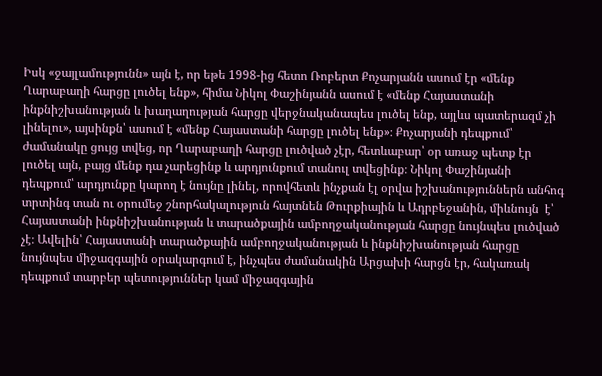Իսկ «ջայլամությունն» այն է, որ եթե 1998-ից հետո Ռոբերտ Քոչարյանն ասում էր «մենք Ղարաբաղի հարցը լուծել ենք», հիմա Նիկոլ Փաշինյանն ասում է «մենք Հայաստանի ինքնիշխանության և խաղաղության հարցը վերջնականապես լուծել ենք, այլևս պատերազմ չի լինելու», այսինքն՝ ասում է «մենք Հայաստանի հարցը լուծել ենք»։ Քոչարյանի դեպքում՝ ժամանակը ցույց տվեց, որ Ղարաբաղի հարցը լուծված չէր, հետևաբար՝ օր առաջ պետք էր լուծել այն, բայց մենք դա չարեցինք և արդյունքում տանուլ տվեցինք։ Նիկոլ Փաշինյանի դեպքում՝ արդյունքը կարող է նույնը լինել, որովհետև ինչքան էլ օրվա իշխանություններն անհոգ տրտինգ տան ու օրումեջ շնորհակալություն հայտնեն Թուրքիային և Ադրբեջանին, միևնույն  է՝ Հայաստանի ինքնիշխանության և տարածքային ամբողջականության հարցը նույնպես լուծված չէ։ Ավելին՝ Հայաստանի տարածքային ամբողջականության և ինքնիշխանության հարցը նույնպես միջազգային օրակարգում է, ինչպես ժամանակին Արցախի հարցն էր, հակառակ դեպքում տարբեր պետություններ կամ միջազգային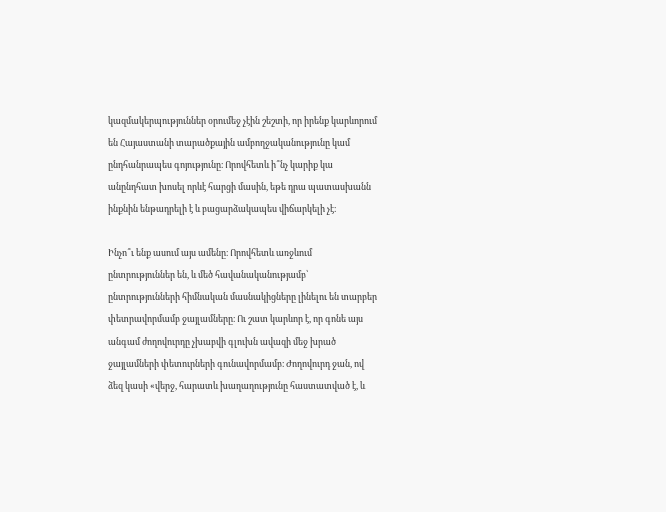կազմակերպություններ օրումեջ չէին շեշտի, որ իրենք կարևորում են Հայաստանի տարածքային ամբողջականությունը կամ ընդհանրապես գոյությունը։ Որովհետև ի՞նչ կարիք կա անընդհատ խոսել որևէ հարցի մասին, եթե դրա պատասխանն ինքնին ենթադրելի է և բացարձակապես վիճարկելի չէ։

Ինչո՞ւ ենք ասում այս ամենը։ Որովհետև առջևում ընտրություններ են, և մեծ հավանականությամբ՝ ընտրությունների հիմնական մասնակիցները լինելու են տարբեր փետրավորմամբ ջայլամները։ Ու շատ կարևոր է, որ գոնե այս անգամ ժողովուրդը չխաբվի գլուխն ավազի մեջ խրած ջայլամների փետուրների գունավորմամբ։ Ժողովուրդ ջան, ով ձեզ կասի «վերջ, հարատև խաղաղությունը հաստատված է, և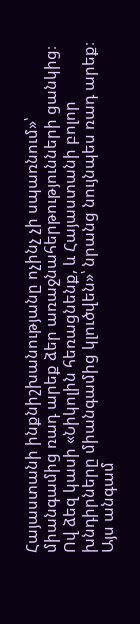Հայաստանի ինքնիշխանությանը ոչինչ չի սպառնում»՝ միանգամից ռադ արեք ձեր առաջնահերթությունների ցանկից։ Ով ձեզ կասի «Նիկոլին հեռացնենք, և Հայաստանի բոլոր խնդիրները միանգամից կլուծվեն»՝ նրանց նույնպես ռադ արեք։ Այս անգամ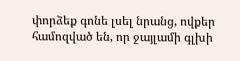փորձեք գոնե լսել նրանց, ովքեր համոզված են, որ ջայլամի գլխի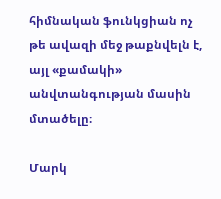հիմնական ֆունկցիան ոչ թե ավազի մեջ թաքնվելն է, այլ «քամակի» անվտանգության մասին մտածելը։

Մարկ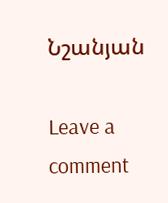Նշանյան

Leave a comment